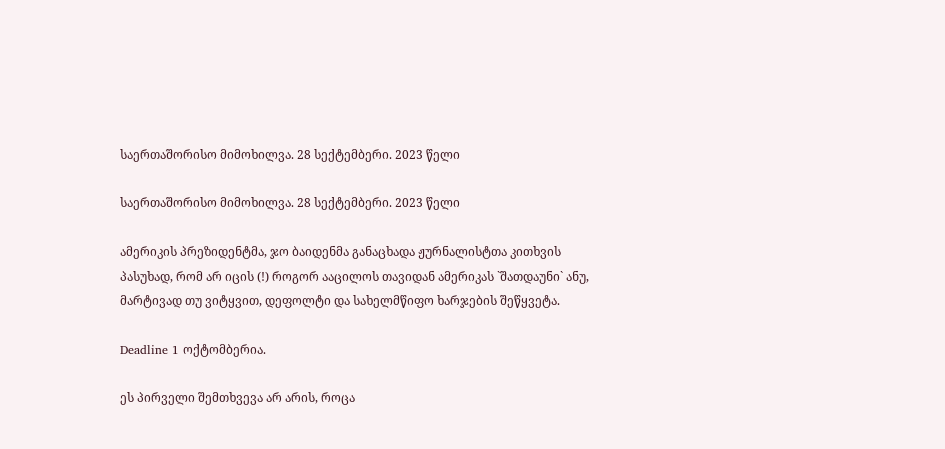საერთაშორისო მიმოხილვა. 28 სექტემბერი. 2023 წელი

საერთაშორისო მიმოხილვა. 28 სექტემბერი. 2023 წელი

ამერიკის პრეზიდენტმა, ჯო ბაიდენმა განაცხადა ჟურნალისტთა კითხვის პასუხად, რომ არ იცის (!) როგორ ააცილოს თავიდან ამერიკას `შათდაუნი` ანუ, მარტივად თუ ვიტყვით, დეფოლტი და სახელმწიფო ხარჯების შეწყვეტა.

Deadline 1 ოქტომბერია.

ეს პირველი შემთხვევა არ არის, როცა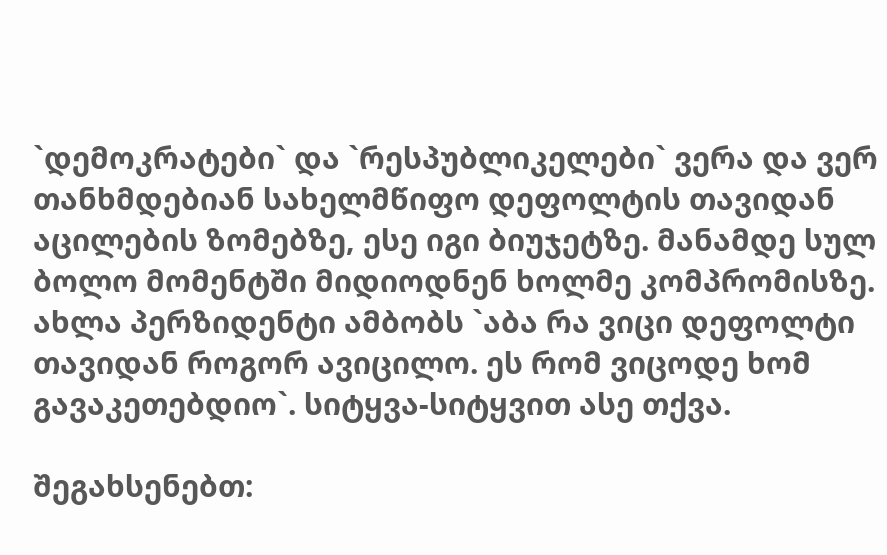`დემოკრატები` და `რესპუბლიკელები` ვერა და ვერ თანხმდებიან სახელმწიფო დეფოლტის თავიდან აცილების ზომებზე, ესე იგი ბიუჯეტზე. მანამდე სულ ბოლო მომენტში მიდიოდნენ ხოლმე კომპრომისზე. ახლა პერზიდენტი ამბობს `აბა რა ვიცი დეფოლტი თავიდან როგორ ავიცილო. ეს რომ ვიცოდე ხომ გავაკეთებდიო`. სიტყვა-სიტყვით ასე თქვა.

შეგახსენებთ: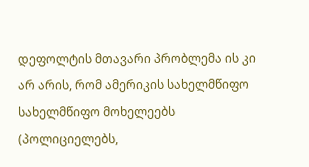დეფოლტის მთავარი პრობლემა ის კი არ არის, რომ ამერიკის სახელმწიფო სახელმწიფო მოხელეებს (პოლიციელებს,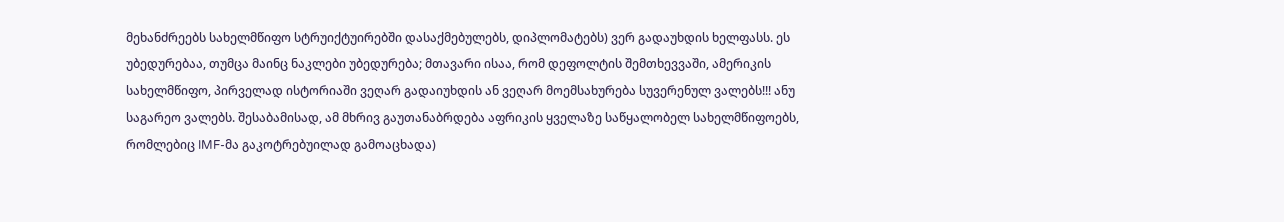მეხანძრეებს სახელმწიფო სტრუიქტუირებში დასაქმებულებს, დიპლომატებს) ვერ გადაუხდის ხელფასს. ეს უბედურებაა, თუმცა მაინც ნაკლები უბედურება; მთავარი ისაა, რომ დეფოლტის შემთხევვაში, ამერიკის სახელმწიფო, პირველად ისტორიაში ვეღარ გადაიუხდის ან ვეღარ მოემსახურება სუვერენულ ვალებს!!! ანუ საგარეო ვალებს. შესაბამისად, ამ მხრივ გაუთანაბრდება აფრიკის ყველაზე საწყალობელ სახელმწიფოებს, რომლებიც IMF-მა გაკოტრებუილად გამოაცხადა)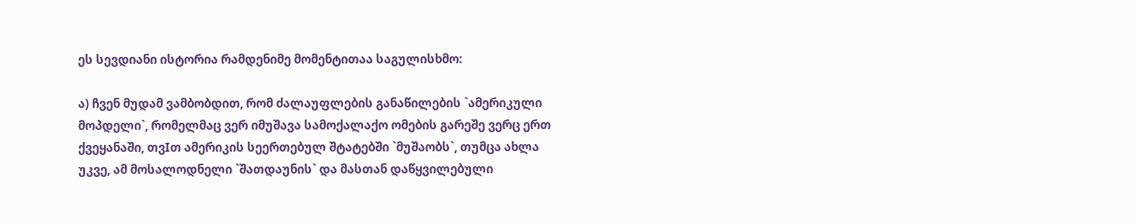ეს სევდიანი ისტორია რამდენიმე მომენტითაა საგულისხმო:

ა) ჩვენ მუდამ ვამბობდით, რომ ძალაუფლების განაწილების `ამერიკული მოპდელი`, რომელმაც ვერ იმუშავა სამოქალაქო ომების გარეშე ვერც ერთ ქვეყანაში, თვIთ ამერიკის სეერთებულ შტატებში `მუშაობს`, თუმცა ახლა უკვე, ამ მოსალოდნელი `შათდაუნის` და მასთან დაწყვილებული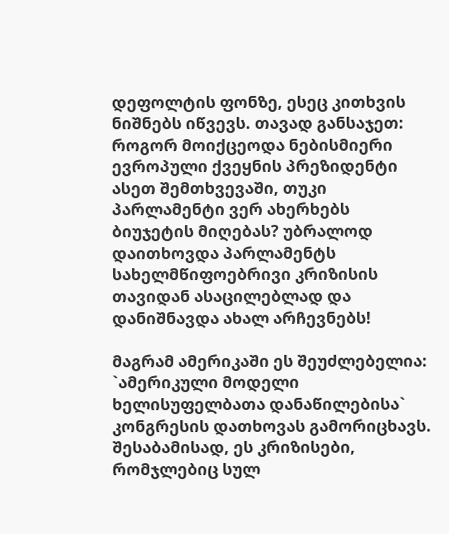დეფოლტის ფონზე, ესეც კითხვის ნიშნებს იწვევს. თავად განსაჯეთ: როგორ მოიქცეოდა ნებისმიერი ევროპული ქვეყნის პრეზიდენტი ასეთ შემთხვევაში, თუკი პარლამენტი ვერ ახერხებს ბიუჯეტის მიღებას? უბრალოდ დაითხოვდა პარლამენტს სახელმწიფოებრივი კრიზისის თავიდან ასაცილებლად და დანიშნავდა ახალ არჩევნებს!

მაგრამ ამერიკაში ეს შეუძლებელია: `ამერიკული მოდელი ხელისუფელბათა დანაწილებისა` კონგრესის დათხოვას გამორიცხავს. შესაბამისად, ეს კრიზისები, რომჯლებიც სულ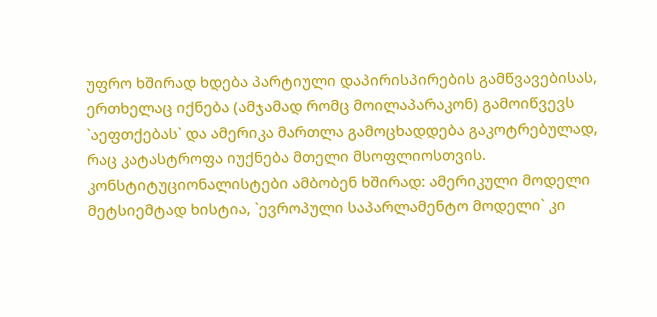უფრო ხშირად ხდება პარტიული დაპირისპირების გამწვავებისას, ერთხელაც იქნება (ამჯამად რომც მოილაპარაკონ) გამოიწვევს `აეფთქებას` და ამერიკა მართლა გამოცხადდება გაკოტრებულად, რაც კატასტროფა იუქნება მთელი მსოფლიოსთვის. კონსტიტუციონალისტები ამბობენ ხშირად: ამერიკული მოდელი მეტსიემტად ხისტია, `ევროპული საპარლამენტო მოდელი` კი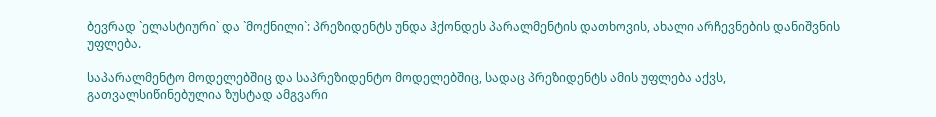ბევრად `ელასტიური` და `მოქნილი`: პრეზიდენტს უნდა ჰქონდეს პარალმენტის დათხოვის, ახალი არჩევნების დანიშვნის უფლება.

საპარალმენტო მოდელებშიც და საპრეზიდენტო მოდელებშიც, სადაც პრეზიდენტს ამის უფლება აქვს, გათვალსიწინებულია ზუსტად ამგვარი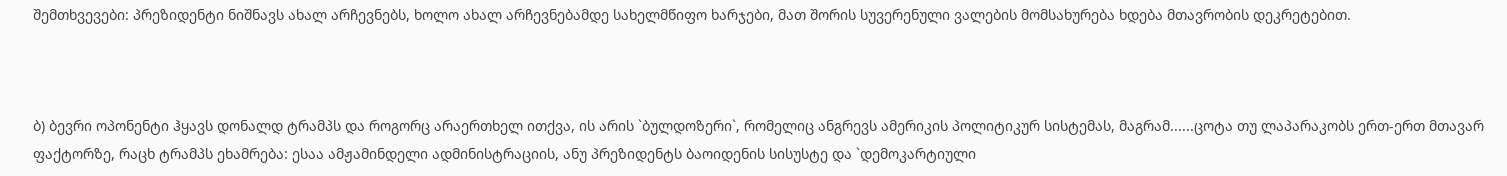შემთხვევები: პრეზიდენტი ნიშნავს ახალ არჩევნებს, ხოლო ახალ არჩევნებამდე სახელმწიფო ხარჯები, მათ შორის სუვერენული ვალების მომსახურება ხდება მთავრობის დეკრეტებით.



ბ) ბევრი ოპონენტი ჰყავს დონალდ ტრამპს და როგორც არაერთხელ ითქვა, ის არის `ბულდოზერი`, რომელიც ანგრევს ამერიკის პოლიტიკურ სისტემას, მაგრამ......ცოტა თუ ლაპარაკობს ერთ-ერთ მთავარ ფაქტორზე, რაცხ ტრამპს ეხამრება: ესაა ამჟამინდელი ადმინისტრაციის, ანუ პრეზიდენტს ბაოიდენის სისუსტე და `დემოკარტიული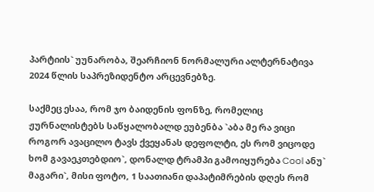პარტიის` უუნარობა, შეარჩიონ ნორმალური ალტერნატივა 2024 წლის საპრეზიდენტო არცევნებზე.

საქმეც ესაა, რომ ჯო ბაიდენის ფონზე, რომელიც ჟურნალისტებს საწყალობალდ ეუბენბა `აბა მე რა ვიცი როგორ ავაცილო ტავს ქვეყანას დეფოლტი, ეს რომ ვიცოდე ხომ გავაეკთებდიო`, დონალდ ტრამპი გამოიყურება Cool ანუ` მაგარი`, მისი ფოტო, 1 საათიანი დაპატიმრების დღეს რომ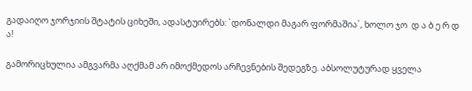გადაიღო ჯორჯიის შტატის ციხეში, ადასტუირებს: `დონალდი მაგარ ფორმაშია`, ხოლო ჯო  დ ა ბ ე რ დ ა!

გამორიცხულია ამგვარმა აღქმამ არ იმოქმედოს არჩევნების შედეგზე. აბსოლუტურად ყველა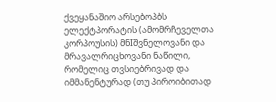ქვეყანაშიო არსებოპბს ელექტპორატის (ამომრჩეველთა კორპოუსის) მნIშვნელოვანი და მრავალრიცხოვანი ნაწილი, რომელიც თვსიებრივად და იმმანენტურად (თუ პიროიბითად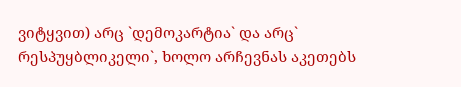ვიტყვით) არც `დემოკარტია` და არც` რესპუყბლიკელი`, ხოლო არჩევნას აკეთებს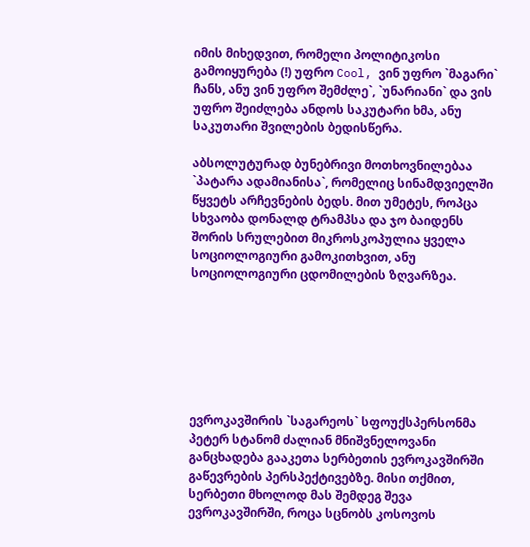იმის მიხედვით, რომელი პოლიტიკოსი გამოიყურება (!) უფრო Cool, ვინ უფრო `მაგარი` ჩანს, ანუ ვინ უფრო შემძლე`, `უნარიანი` და ვის უფრო შეიძლება ანდოს საკუტარი ხმა, ანუ საკუთარი შვილების ბედისწერა.

აბსოლუტურად ბუნებრივი მოთხოვნილებაა `პატარა ადამიანისა`, რომელიც სინამდვიელში წყვეტს არჩევნების ბედს. მით უმეტეს, როპცა სხვაობა დონალდ ტრამპსა და ჯო ბაიდენს შორის სრულებით მიკროსკოპულია ყველა სოციოლოგიური გამოკითხვით, ანუ სოციოლოგიური ცდომილების ზღვარზეა.







ევროკავშირის `საგარეოს` სფოუქსპერსონმა პეტერ სტანომ ძალიან მნიშვნელოვანი განცხადება გააკეთა სერბეთის ევროკავშირში გაწევრების პერსპექტივებზე. მისი თქმით, სერბეთი მხოლოდ მას შემდეგ შევა ევროკავშირში, როცა სცნობს კოსოვოს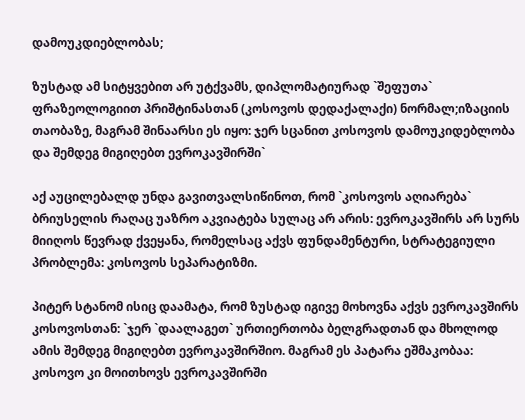დამოუკდიებლობას;

ზუსტად ამ სიტყვებით არ უტქვამს, დიპლომატიურად `შეფუთა` ფრაზეოლოგიით პრიშტინასთან (კოსოვოს დედაქალაქი) ნორმალ;იზაციის თაობაზე, მაგრამ შინაარსი ეს იყო: ჯერ სცანით კოსოვოს დამოუკიდებლობა და შემდეგ მიგიღებთ ევროკავშირში`

აქ აუცილებალდ უნდა გავითვალსიწინოთ, რომ `კოსოვოს აღიარება` ბრიუსელის რაღაც უაზრო აკვიატება სულაც არ არის: ევროკავშირს არ სურს მიიღოს წევრად ქვეყანა, რომელსაც აქვს ფუნდამენტური, სტრატეგიული პრობლემა: კოსოვოს სეპარატიზმი.

პიტერ სტანომ ისიც დაამატა, რომ ზუსტად იგივე მოხოვნა აქვს ევროკავშირს კოსოვოსთან: `ჯერ `დაალაგეთ` ურთიერთობა ბელგრადთან და მხოლოდ ამის შემდეგ მიგიღებთ ევროკავშირშიო. მაგრამ ეს პატარა ეშმაკობაა: კოსოვო კი მოითხოვს ევროკავშირში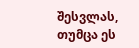შესვლას, თუმცა ეს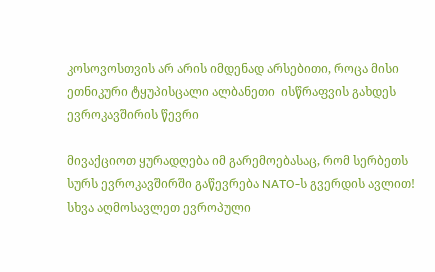კოსოვოსთვის არ არის იმდენად არსებითი, როცა მისი ეთნიკური ტყუპისცალი ალბანეთი  ისწრაფვის გახდეს ევროკავშირის წევრი

მივაქციოთ ყურადღება იმ გარემოებასაც, რომ სერბეთს სურს ევროკავშირში გაწევრება NATO-ს გვერდის ავლით! სხვა აღმოსავლეთ ევროპული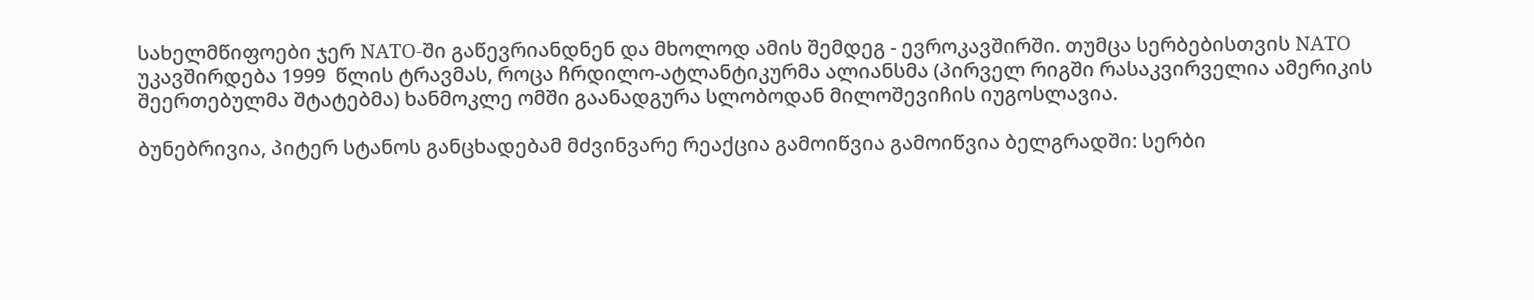სახელმწიფოები ჯერ NATO-ში გაწევრიანდნენ და მხოლოდ ამის შემდეგ - ევროკავშირში. თუმცა სერბებისთვის NATO უკავშირდება 1999  წლის ტრავმას, როცა ჩრდილო-ატლანტიკურმა ალიანსმა (პირველ რიგში რასაკვირველია ამერიკის შეერთებულმა შტატებმა) ხანმოკლე ომში გაანადგურა სლობოდან მილოშევიჩის იუგოსლავია.

ბუნებრივია, პიტერ სტანოს განცხადებამ მძვინვარე რეაქცია გამოიწვია გამოიწვია ბელგრადში: სერბი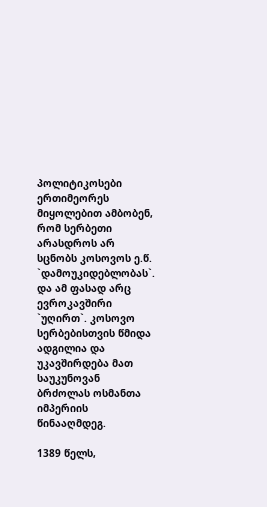პოლიტიკოსები ერთიმეორეს მიყოლებით ამბობენ, რომ სერბეთი არასდროს არ სცნობს კოსოვოს ე.წ. `დამოუკიდებლობას`. და ამ ფასად არც ევროკავშირი `უღირთ`. კოსოვო სერბებისთვის წმიდა ადგილია და უკავშირდება მათ საუკუნოვან ბრძოლას ოსმანთა იმპერიის წინააღმდეგ.

1389 წელს,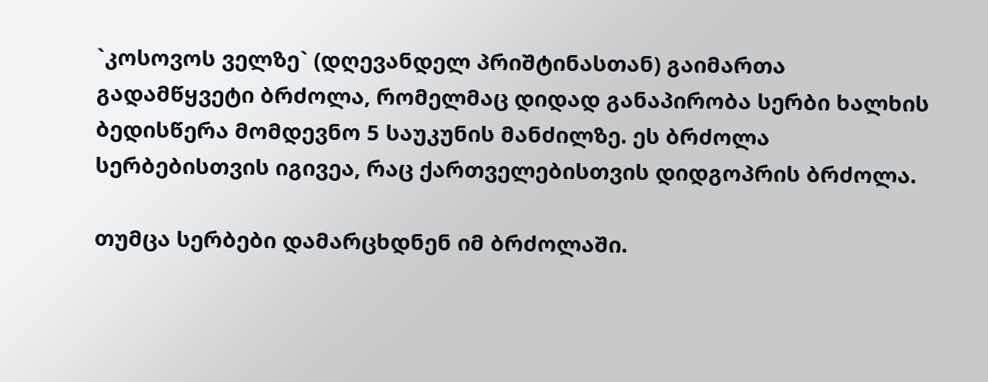`კოსოვოს ველზე` (დღევანდელ პრიშტინასთან) გაიმართა გადამწყვეტი ბრძოლა, რომელმაც დიდად განაპირობა სერბი ხალხის ბედისწერა მომდევნო 5 საუკუნის მანძილზე. ეს ბრძოლა სერბებისთვის იგივეა, რაც ქართველებისთვის დიდგოპრის ბრძოლა.

თუმცა სერბები დამარცხდნენ იმ ბრძოლაში.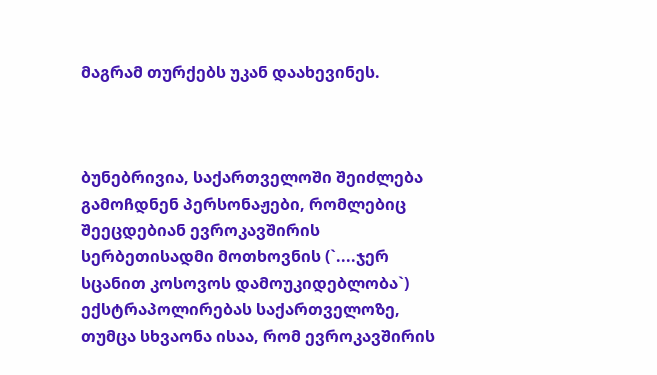მაგრამ თურქებს უკან დაახევინეს.



ბუნებრივია, საქართველოში შეიძლება გამოჩდნენ პერსონაჟები, რომლებიც შეეცდებიან ევროკავშირის სერბეთისადმი მოთხოვნის (`....ჯერ სცანით კოსოვოს დამოუკიდებლობა`) ექსტრაპოლირებას საქართველოზე, თუმცა სხვაონა ისაა, რომ ევროკავშირის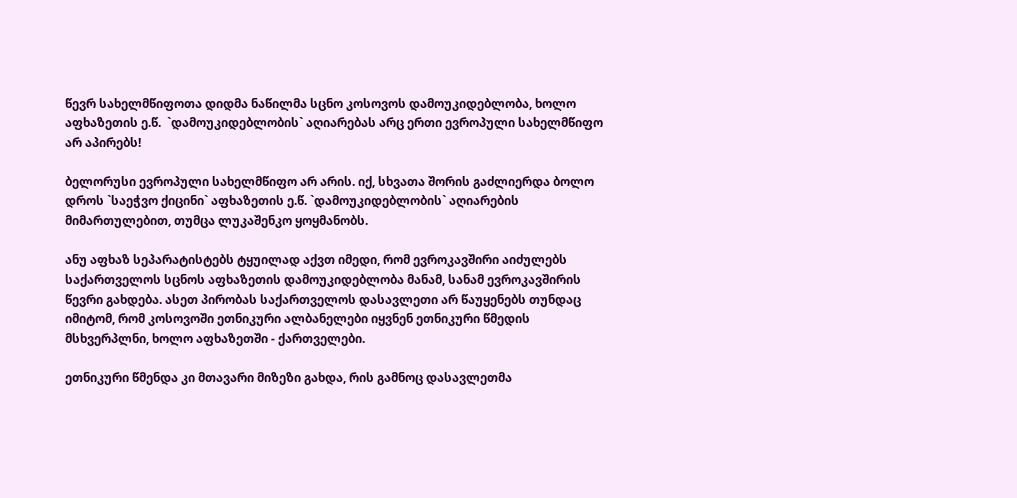წევრ სახელმწიფოთა დიდმა ნაწილმა სცნო კოსოვოს დამოუკიდებლობა, ხოლო აფხაზეთის ე.წ.  `დამოუკიდებლობის` აღიარებას არც ერთი ევროპული სახელმწიფო არ აპირებს!

ბელორუსი ევროპული სახელმწიფო არ არის. იქ, სხვათა შორის გაძლიერდა ბოლო დროს `საეჭვო ქიცინი` აფხაზეთის ე.წ. `დამოუკიდებლობის` აღიარების მიმართულებით, თუმცა ლუკაშენკო ყოყმანობს.

ანუ აფხაზ სეპარატისტებს ტყუილად აქვთ იმედი, რომ ევროკავშირი აიძულებს საქართველოს სცნოს აფხაზეთის დამოუკიდებლობა მანამ, სანამ ევროკავშირის წევრი გახდება. ასეთ პირობას საქართველოს დასავლეთი არ წაუყენებს თუნდაც იმიტომ, რომ კოსოვოში ეთნიკური ალბანელები იყვნენ ეთნიკური წმედის მსხვერპლნი, ხოლო აფხაზეთში - ქართველები.

ეთნიკური წმენდა კი მთავარი მიზეზი გახდა, რის გამნოც დასავლეთმა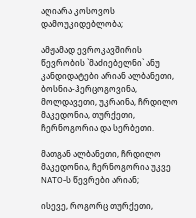აღიარა კოსოვოს დამოუკიდებლობა;

ამჟამად ევროკავშირის წევრობის `მაძიებელნი` ანუ კანდიდატები არიან ალბანეთი, ბოსნია-ჰერცოგოვინა, მოლდავეთი, უკრაინა, ჩრდილო მაკედონია, თურქეთი, ჩერნოგორია და სერბეთი.

მათგან ალბანეთი, ჩრდილო მაკედონია, ჩერნოგორია უკვე NATO-ს წევრები არიან;

ისევე, როგორც თურქეთი,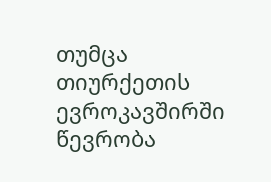თუმცა თიურქეთის ევროკავშირში წევრობა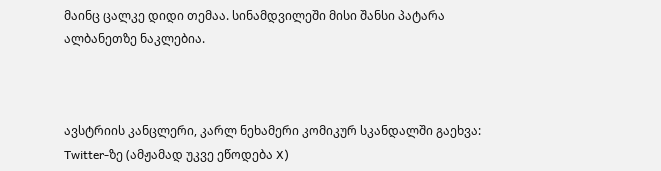მაინც ცალკე დიდი თემაა. სინამდვილეში მისი შანსი პატარა ალბანეთზე ნაკლებია.



ავსტრიის კანცლერი, კარლ ნეხამერი კომიკურ სკანდალში გაეხვა: Twitter-ზე (ამჟამად უკვე ეწოდება X)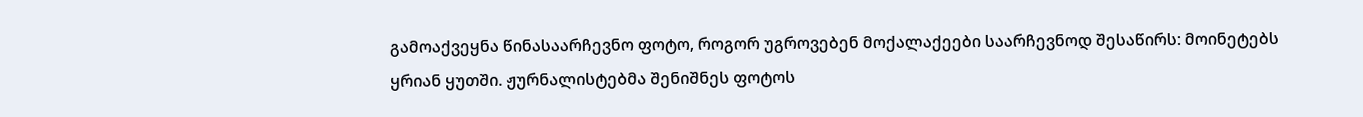გამოაქვეყნა წინასაარჩევნო ფოტო, როგორ უგროვებენ მოქალაქეები საარჩევნოდ შესაწირს: მოინეტებს ყრიან ყუთში. ჟურნალისტებმა შენიშნეს ფოტოს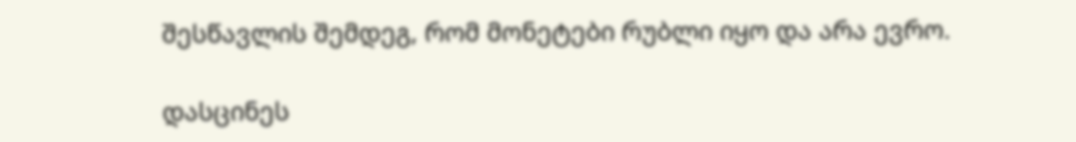შესწავლის შემდეგ, რომ მონეტები რუბლი იყო და არა ევრო.

დასცინეს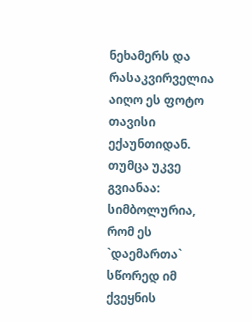ნეხამერს და რასაკვირველია აიღო ეს ფოტო თავისი ექაუნთიდან. თუმცა უკვე გვიანაა: სიმბოლურია, რომ ეს `დაემართა` სწორედ იმ ქვეყნის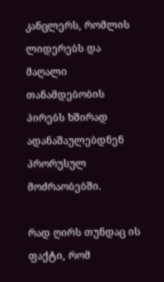კანცლერს, რომლის ლიდერებს და მაღალი თანამდებობის პირებს ხშირად ადანაშაულებდნენ პრორუსულ მოძრაობებში.

რად ღირს თუნდაც ის ფაქტი, რომ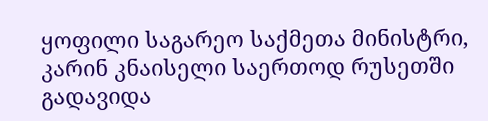ყოფილი საგარეო საქმეთა მინისტრი, კარინ კნაისელი საერთოდ რუსეთში გადავიდა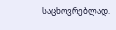საცხოვრებლად.